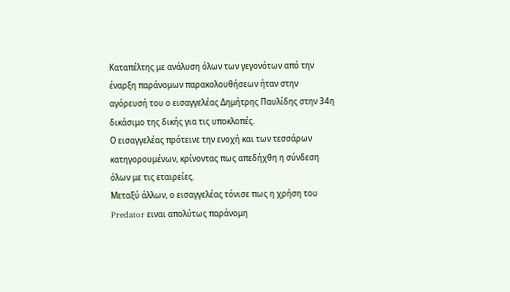Καταπέλτης με ανάλυση όλων των γεγονότων από την έναρξη παράνομων παρακολουθήσεων ήταν στην αγόρευσή του ο εισαγγελέας Δημήτρης Παυλίδης στην 34η δικάσιμο της δικής για τις υποκλοπές.
Ο εισαγγελέας πρότεινε την ενοχή και των τεσσάρων κατηγορουμένων, κρίνοντας πως απεδήχθη η σύνδεση όλων με τις εταιρείες.
Μεταξύ άλλων, ο εισαγγελέας τόνισε πως η χρήση του Predator ειναι απολύτως παράνομη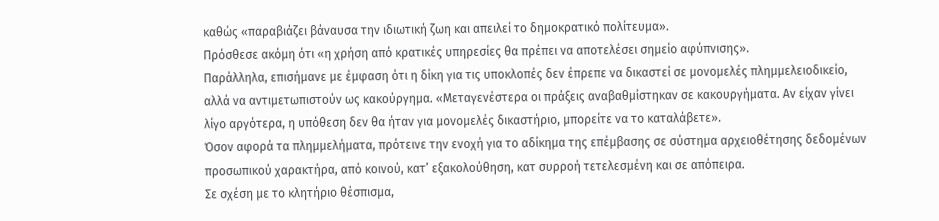καθώς «παραβιάζει βάναυσα την ιδιωτική ζωη και απειλεί το δημοκρατικό πολίτευμα».
Πρόσθεσε ακόμη ότι «η χρήση από κρατικές υπηρεσίες θα πρέπει να αποτελέσει σημείο αφύπνισης».
Παράλληλα, επισήμανε με έμφαση ότι η δίκη για τις υποκλοπές δεν έπρεπε να δικαστεί σε μονομελές πλημμελειοδικείο, αλλά να αντιμετωπιστούν ως κακούργημα. «Μεταγενέστερα οι πράξεις αναβαθμίστηκαν σε κακουργήματα. Αν είχαν γίνει λίγο αργότερα, η υπόθεση δεν θα ήταν για μονομελές δικαστήριο, μπορείτε να το καταλάβετε».
Όσον αφορά τα πλημμελήματα, πρότεινε την ενοχή για το αδίκημα της επέμβασης σε σύστημα αρχειοθέτησης δεδομένων προσωπικού χαρακτήρα, από κοινού, κατ’ εξακολούθηση, κατ συρροή τετελεσμένη και σε απόπειρα.
Σε σχέση με το κλητήριο θέσπισμα,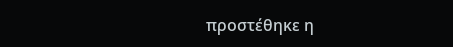προστέθηκε η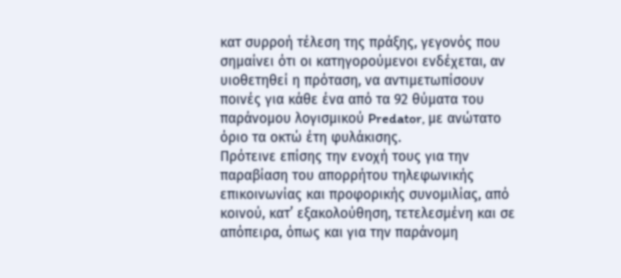κατ συρροή τέλεση της πράξης, γεγονός που σημαίνει ότι οι κατηγορούμενοι ενδέχεται, αν υιοθετηθεί η πρόταση, να αντιμετωπίσουν ποινές για κάθε ένα από τα 92 θύματα του παράνομου λογισμικού Predator, με ανώτατο όριο τα οκτώ έτη φυλάκισης.
Πρότεινε επίσης την ενοχή τους για την παραβίαση του απορρήτου τηλεφωνικής επικοινωνίας και προφορικής συνομιλίας, από κοινού, κατ’ εξακολούθηση, τετελεσμένη και σε απόπειρα, όπως και για την παράνομη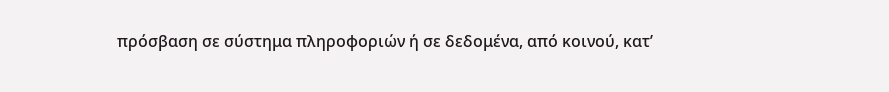πρόσβαση σε σύστημα πληροφοριών ή σε δεδομένα, από κοινού, κατ’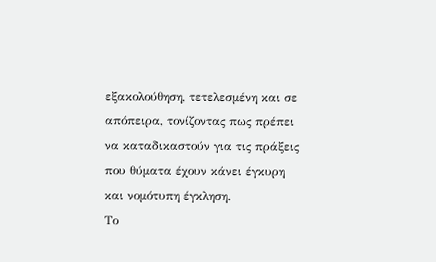εξακολούθηση, τετελεσμένη και σε απόπειρα, τονίζοντας πως πρέπει να καταδικαστούν για τις πράξεις που θύματα έχουν κάνει έγκυρη και νομότυπη έγκληση.
Το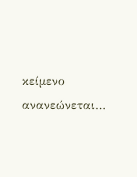κείμενο ανανεώνεται…